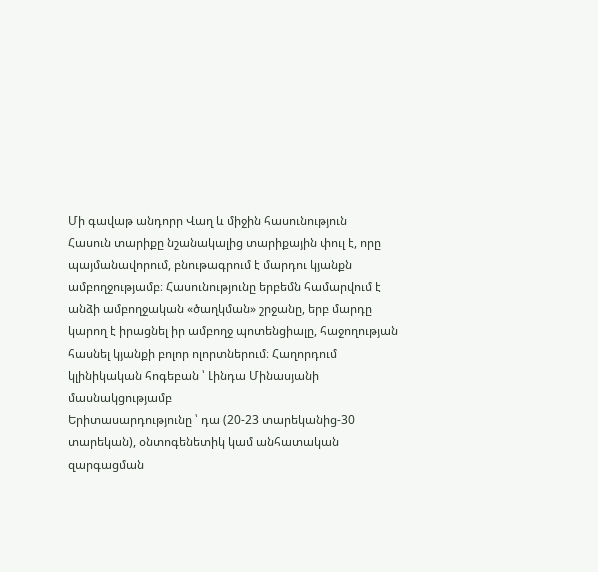Մի գավաթ անդորր Վաղ և միջին հասունություն
Հասուն տարիքը նշանակալից տարիքային փուլ է, որը պայմանավորում, բնութագրում է մարդու կյանքն ամբողջությամբ։ Հասունությունը երբեմն համարվում է անձի ամբողջական «ծաղկման» շրջանը, երբ մարդը կարող է իրացնել իր ամբողջ պոտենցիալը, հաջողության հասնել կյանքի բոլոր ոլորտներում։ Հաղորդում կլինիկական հոգեբան ՝ Լինդա Մինասյանի մասնակցությամբ
Երիտասարդությունը ՝ դա (20-23 տարեկանից-30 տարեկան), օնտոգենետիկ կամ անհատական զարգացման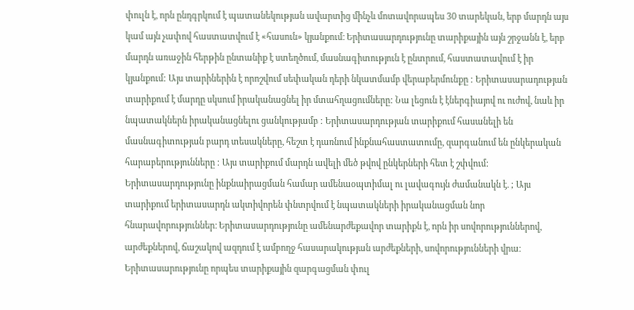փուլն է, որն ընդգրկում է պատանեկության ավարտից մինչև մոտավորապես 30 տարեկան, երբ մարդն այս կամ այն չափով հաստատվում է «հասուն» կյանքում։ Երիտասարդությունը տարիքային այն շրջանն է, երբ մարդն առաջին հերթին ընտանիք է ստեղծում, մասնագիտություն է ընտրում, հաստատավում է իր կյանքում: Այս տարիներին է որոշվում սեփական դերի նկատմամբ վերաբերմունքը : Երիտասարադության տարիքում է մարդը սկսում իրականացնել իր մտահղացումները: Նա լեցուն է էներգիայով ու ուժով, նաև իր նպատակներն իրականացնելու ցանկությամբ : Երիտասարդության տարիքում հասանելի են մասնագիտության բարդ տեսակները, հեշտ է դառնում ինքնահաստատումը, զարգանում են ընկերական հարաբերությունները : Այս տարիքում մարդն ավելի մեծ թվով ընկերների հետ է շփվում: Երիտասարդությունը ինքնաիրացման համար ամենաօպտիմալ ու լավագույն ժամանակն է. ; Այս տարիքում երիտասարդն ակտիվորեն փնտրվում է նպատակների իրականացման նոր հնարավորություններ։ Երիտասարդությունը ամենարժեքավոր տարիքն է, որն իր սովորություններով, արժեքներով, ճաշակով ազդում է ամբողջ հասարակության արժեքների, սովորությունների վրա։ Երիտասարությունը որպես տարիքային զարգացման փուլ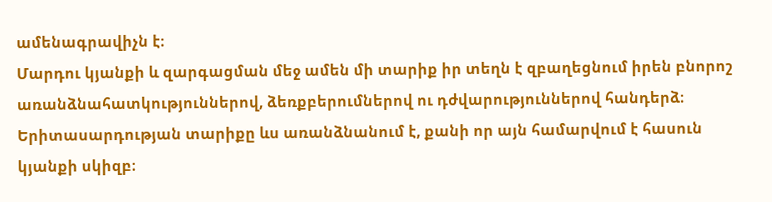ամենագրավիչն է։
Մարդու կյանքի և զարգացման մեջ ամեն մի տարիք իր տեղն է զբաղեցնում իրեն բնորոշ առանձնահատկություններով, ձեռքբերումներով ու դժվարություններով հանդերձ։ Երիտասարդության տարիքը ևս առանձնանում է, քանի որ այն համարվում է հասուն կյանքի սկիզբ։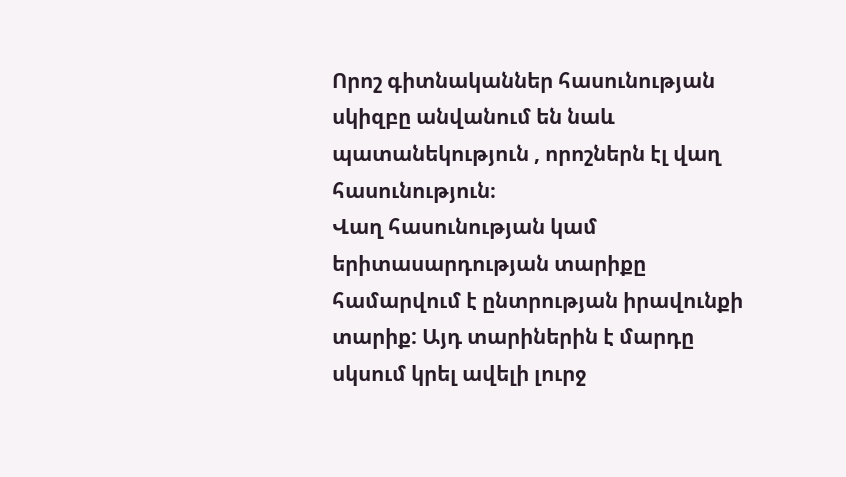Որոշ գիտնականներ հասունության սկիզբը անվանում են նաև պատանեկություն , որոշներն էլ վաղ հասունություն։
Վաղ հասունության կամ երիտասարդության տարիքը համարվում է ընտրության իրավունքի տարիք: Այդ տարիներին է մարդը սկսում կրել ավելի լուրջ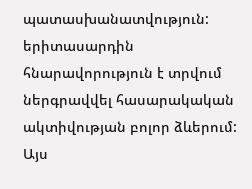պատասխանատվություն: երիտասարդին հնարավորություն է տրվում ներգրավվել հասարակական ակտիվության բոլոր ձևերում: Այս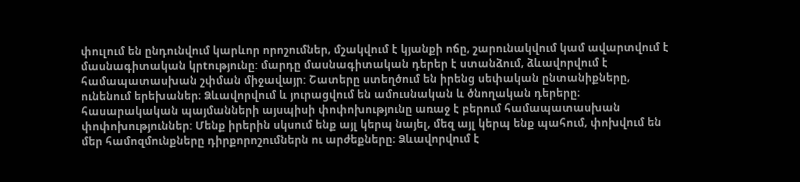փուլում են ընդունվում կարևոր որոշումներ, մշակվում է կյանքի ոճը, շարունակվում կամ ավարտվում է մասնագիտական կրtությունը: մարդը մասնագիտական դերեր է ստանձում, ձևավորվում է համապատասխան շփման միջավայր: Շատերը ստեղծում են իրենց սեփական ընտանիքները, ունենում երեխաներ։ Ձևավորվում և յուրացվում են ամուսնական և ծնողական դերերը։ հասարակական պայմանների այսպիսի փոփոխությունը առաջ է բերում համապատասխան փոփոխություններ: Մենք իրերին սկսում ենք այլ կերպ նայել, մեզ այլ կերպ ենք պահում, փոխվում են մեր համոզմունքները դիրքորոշումներն ու արժեքները։ Ձևավորվում է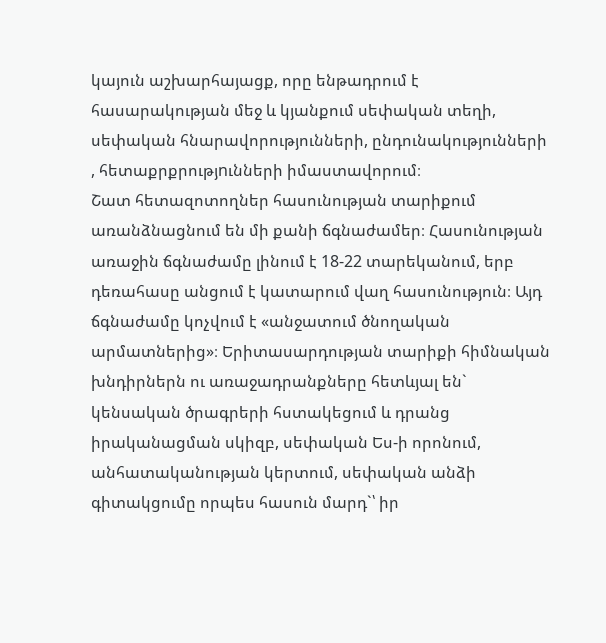կայուն աշխարհայացք, որը ենթադրում է հասարակության մեջ և կյանքում սեփական տեղի, սեփական հնարավորությունների, ընդունակությունների , հետաքրքրությnւնների իմաստավորում։
Շատ հետազոտողներ հասունության տարիքում առանձնացնում են մի քանի ճգնաժամեր։ Հասունության առաջին ճգնաժամը լինում է 18-22 տարեկանում, երբ դեռահասը անցում է կատարում վաղ հասունություն։ Այդ ճգնաժամը կոչվում է «անջատում ծնողական արմատներից»։ Երիտասարդության տարիքի հիմնական խնդիրներն ու առաջադրանքները հետևյալ են` կենսական ծրագրերի հստակեցում և դրանց իրականացման սկիզբ, սեփական Ես-ի որոնում, անհատականության կերտում, սեփական անձի գիտակցումը որպես հասուն մարդ`՝ իր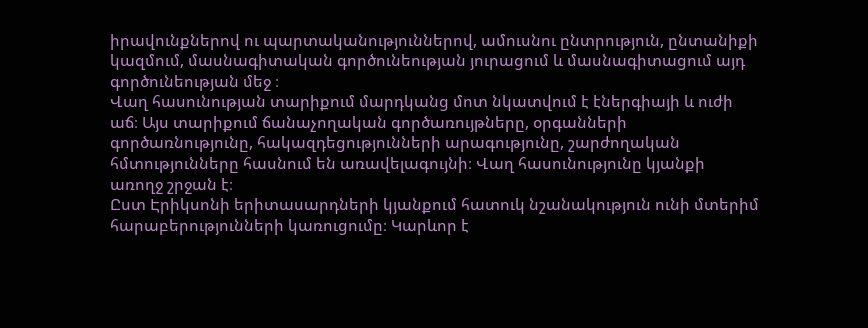իրավունքներով ու պարտականություններով, ամուսնու ընտրություն, ընտանիքի կազմում, մասնագիտական գործունեության յուրացում և մասնագիտացում այդ գործունեության մեջ ։
Վաղ հասունության տարիքում մարդկանց մոտ նկատվում է էներգիայի և ուժի աճ։ Այս տարիքում ճանաչողական գործառույթները, օրգանների գործառնությունը, հակազդեցությունների արագությունը, շարժողական հմտությունները հասնում են առավելագույնի։ Վաղ հասունությունը կյանքի առողջ շրջան է։
Ըստ Էրիկսոնի երիտասարդների կյանքում հատուկ նշանակություն ունի մտերիմ հարաբերությունների կառուցումը։ Կարևոր է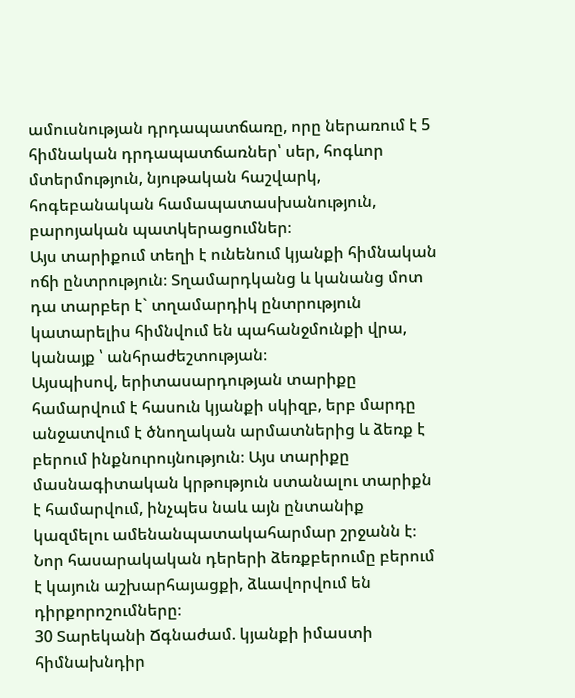ամուսնության դրդապատճառը, որը ներառում է 5 հիմնական դրդապատճառներ՝ սեր, հոգևոր մտերմություն, նյութական հաշվարկ, հոգեբանական համապատասխանություն, բարոյական պատկերացումներ։
Այս տարիքում տեղի է ունենում կյանքի հիմնական ոճի ընտրություն։ Տղամարդկանց և կանանց մոտ դա տարբեր է` տղամարդիկ ընտրություն կատարելիս հիմնվում են պահանջմունքի վրա, կանայք ՝ անհրաժեշտության։
Այսպիսով, երիտասարդության տարիքը համարվում է հասուն կյանքի սկիզբ, երբ մարդը անջատվում է ծնողական արմատներից և ձեռք է բերում ինքնուրույնություն։ Այս տարիքը մասնագիտական կրթություն ստանալու տարիքն է համարվում, ինչպես նաև այն ընտանիք կազմելու ամենանպատակահարմար շրջանն է։ Նոր հասարակական դերերի ձեռքբերումը բերում է կայուն աշխարհայացքի, ձևավորվում են դիրքորոշումները։
30 Տարեկանի Ճգնաժամ. կյանքի իմաստի հիմնախնդիր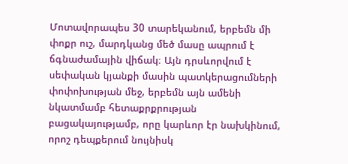Մոտավորապես 30 տարեկանում, երբեմն մի փոքր ուշ, մարդկանց մեծ մասը ապրում է ճգնաժամային վիճակ։ Այն դրսևորվում է սեփական կյանքի մասին պատկերացումների փոփոխության մեջ, երբեմն այն ամենի նկատմամբ հետաքրքրության բացակայությամբ, որը կարևոր էր նախկինում, որոշ դեպքերում նույնիսկ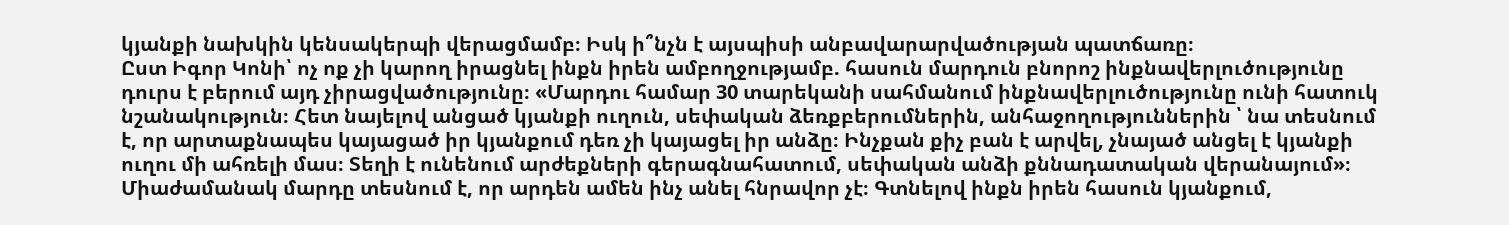կյանքի նախկին կենսակերպի վերացմամբ։ Իսկ ի՞նչն է այսպիսի անբավարարվածության պատճառը։
Ըստ Իգոր Կոնի՝ ոչ ոք չի կարող իրացնել ինքն իրեն ամբողջությամբ. հասուն մարդուն բնորոշ ինքնավերլուծությունը դուրս է բերում այդ չիրացվածությունը։ «Մարդու համար 30 տարեկանի սահմանում ինքնավերլուծությունը ունի հատուկ նշանակություն։ Հետ նայելով անցած կյանքի ուղուն, սեփական ձեռքբերումներին, անհաջողություններին ՝ նա տեսնում է, որ արտաքնապես կայացած իր կյանքում դեռ չի կայացել իր անձը։ Ինչքան քիչ բան է արվել, չնայած անցել է կյանքի ուղու մի ահռելի մաս։ Տեղի է ունենում արժեքների գերագնահատում, սեփական անձի քննադատական վերանայում»։
Միաժամանակ մարդը տեսնում է, որ արդեն ամեն ինչ անել հնրավոր չէ։ Գտնելով ինքն իրեն հասուն կյանքում,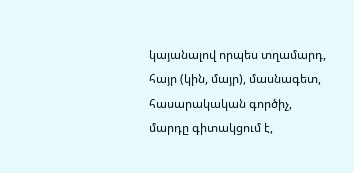կայանալով որպես տղամարդ, հայր (կին, մայր), մասնագետ, հասարակական գործիչ, մարդը գիտակցում է,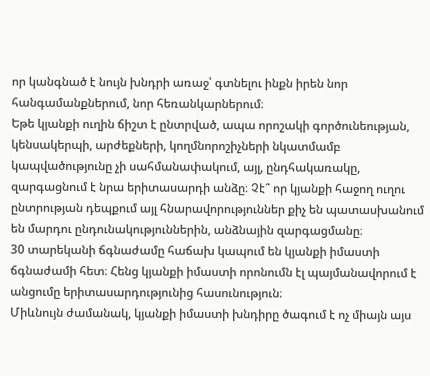որ կանգնած է նույն խնդրի առաջ՝ գտնելու ինքն իրեն նոր հանգամանքներում, նոր հեռանկարներում։
Եթե կյանքի ուղին ճիշտ է ընտրված, ապա որոշակի գործունեության, կենսակերպի, արժեքների, կողմնորոշիչների նկատմամբ կապվածությունը չի սահմանափակում, այլ, ընդհակառակը, զարգացնում է նրա երիտասարդի անձը։ Չէ՞ որ կյանքի հաջող ուղու ընտրության դեպքում այլ հնարավորություններ քիչ են պատասխանում են մարդու ընդունակություններին, անձնային զարգացմանը։
30 տարեկանի ճգնաժամը հաճախ կապում են կյանքի իմաստի ճգնաժամի հետ։ Հենց կյանքի իմաստի որոնումն էլ պայմանավորում է անցումը երիտասարդությունից հասունություն։
Միևնույն ժամանակ, կյանքի իմաստի խնդիրը ծագում է ոչ միայն այս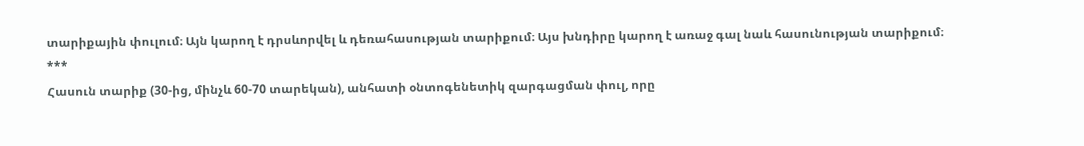տարիքային փուլում։ Այն կարող է դրսևորվել և դեռահասության տարիքում։ Այս խնդիրը կարող է առաջ գալ նաև հասունության տարիքում։
***
Հասուն տարիք (30-ից, մինչև 60-70 տարեկան), անհատի օնտոգենետիկ զարգացման փուլ, որը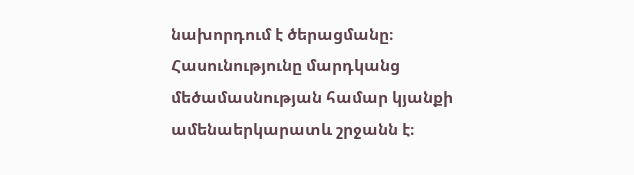նախորդում է ծերացմանը։ Հասունությունը մարդկանց մեծամասնության համար կյանքի ամենաերկարատև շրջանն է։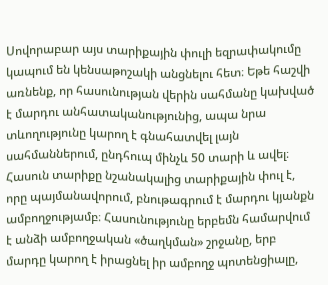Սովորաբար այս տարիքային փուլի եզրափակումը կապում են կենսաթոշակի անցնելու հետ։ Եթե հաշվի առնենք, որ հասունության վերին սահմանը կախված է մարդու անհատականությունից, ապա նրա տևողությունը կարող է գնահատվել լայն սահմաններում, ընդհուպ մինչև 50 տարի և ավել։
Հասուն տարիքը նշանակալից տարիքային փուլ է, որը պայմանավորում, բնութագրում է մարդու կյանքն ամբողջությամբ։ Հասունությունը երբեմն համարվում է անձի ամբողջական «ծաղկման» շրջանը, երբ մարդը կարող է իրացնել իր ամբողջ պոտենցիալը,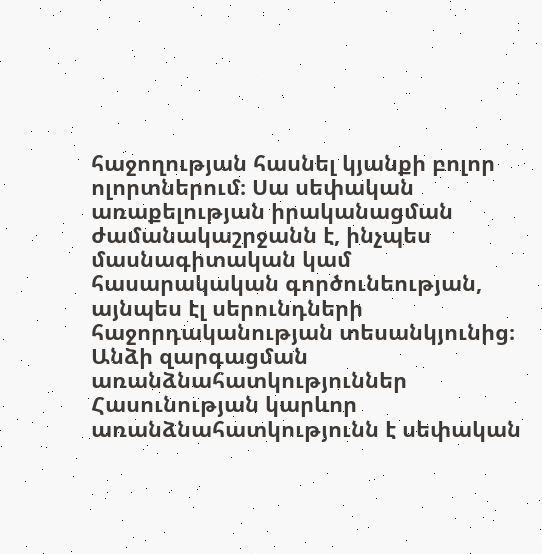հաջողության հասնել կյանքի բոլոր ոլորտներում։ Սա սեփական առաքելության իրականացման ժամանակաշրջանն է, ինչպես մասնագիտական կամ հասարակական գործունեության, այնպես էլ սերունդների հաջորդականության տեսանկյունից։
Անձի զարգացման առանձնահատկություններ
Հասունության կարևոր առանձնահատկությունն է սեփական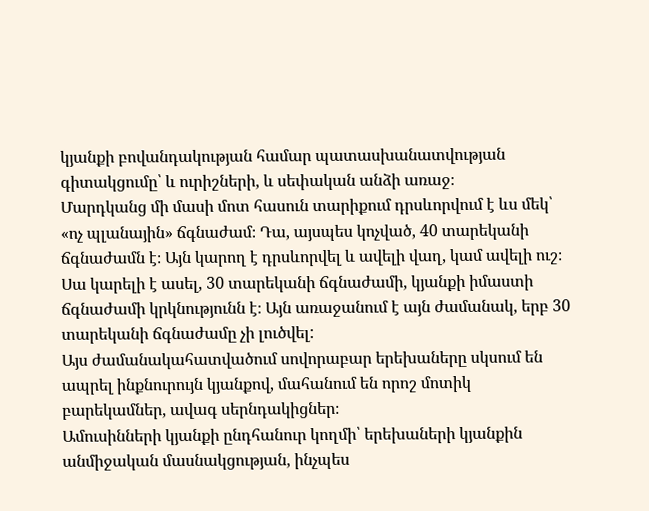կյանքի բովանդակության համար պատասխանատվության գիտակցումը՝ և ուրիշների, և սեփական անձի առաջ։
Մարդկանց մի մասի մոտ հասուն տարիքում դրսևորվում է ևս մեկ՝ «ոչ պլանային» ճգնաժամ։ Դա, այսպես կոչված, 40 տարեկանի ճգնաժամն է։ Այն կարող է դրսևորվել և ավելի վաղ, կամ ավելի ուշ։ Սա կարելի է ասել, 30 տարեկանի ճգնաժամի, կյանքի իմաստի ճգնաժամի կրկնությունն է։ Այն առաջանում է այն ժամանակ, երբ 30 տարեկանի ճգնաժամը չի լուծվել:
Այս ժամանակահատվածում սովորաբար երեխաները սկսում են ապրել ինքնուրույն կյանքով, մահանում են որոշ մոտիկ բարեկամներ, ավագ սերնդակիցներ։
Ամուսինների կյանքի ընդհանուր կողմի՝ երեխաների կյանքին անմիջական մասնակցության, ինչպես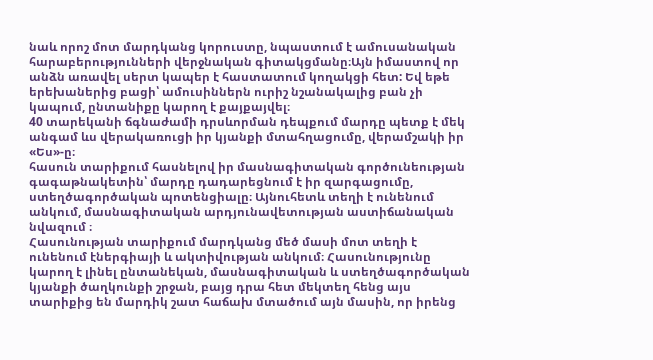նաև որոշ մոտ մարդկանց կորուստը, նպաստում է ամուսանական հարաբերությունների վերջնական գիտակցմանը։Այն իմաստով որ անձն առավել սերտ կապեր է հաստատում կողակցի հետ: Եվ եթե երեխաներից բացի՝ ամուսիններն ուրիշ նշանակալից բան չի կապում, ընտանիքը կարող է քայքայվել։
40 տարեկանի ճգնաժամի դրսևորման դեպքում մարդը պետք է մեկ անգամ ևս վերակառուցի իր կյանքի մտահղացումը, վերամշակի իր «Ես»-ը։
հասուն տարիքում հասնելով իր մասնագիտական գործունեության գագաթնակետին՝ մարդը դադարեցնում է իր զարգացումը, ստեղծագործական պոտենցիալը։ Այնուհետև տեղի է ունենում անկում, մասնագիտական արդյունավետության աստիճանական նվազում ։
Հասունության տարիքում մարդկանց մեծ մասի մոտ տեղի է ունենում էներգիայի և ակտիվության անկում։ Հասունությունը կարող է լինել ընտանեկան, մասնագիտական և ստեղծագործական կյանքի ծաղկունքի շրջան, բայց դրա հետ մեկտեղ հենց այս տարիքից են մարդիկ շատ հաճախ մտածում այն մասին, որ իրենց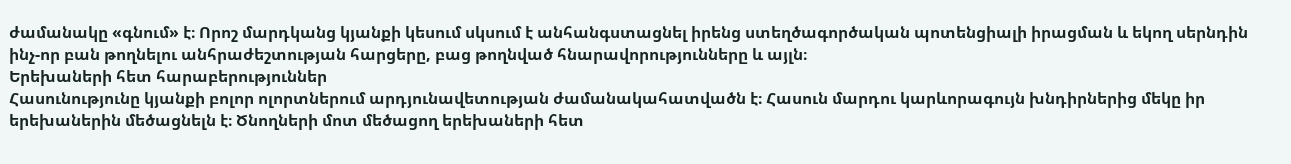ժամանակը «գնում» է։ Որոշ մարդկանց կյանքի կեսում սկսում է անհանգստացնել իրենց ստեղծագործական պոտենցիալի իրացման և եկող սերնդին ինչ-որ բան թողնելու անհրաժեշտության հարցերը, բաց թողնված հնարավորությունները և այլն։
Երեխաների հետ հարաբերություններ
Հասունությունը կյանքի բոլոր ոլորտներում արդյունավետության ժամանակահատվածն է։ Հասուն մարդու կարևորագույն խնդիրներից մեկը իր երեխաներին մեծացնելն է։ Ծնողների մոտ մեծացող երեխաների հետ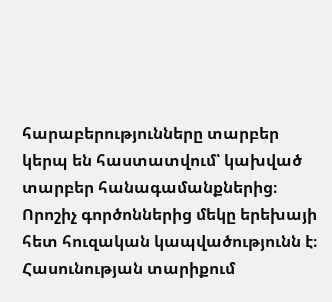հարաբերությունները տարբեր կերպ են հաստատվում՝ կախված տարբեր հանագամանքներից։ Որոշիչ գործոններից մեկը երեխայի հետ հուզական կապվածությունն է։
Հասունության տարիքում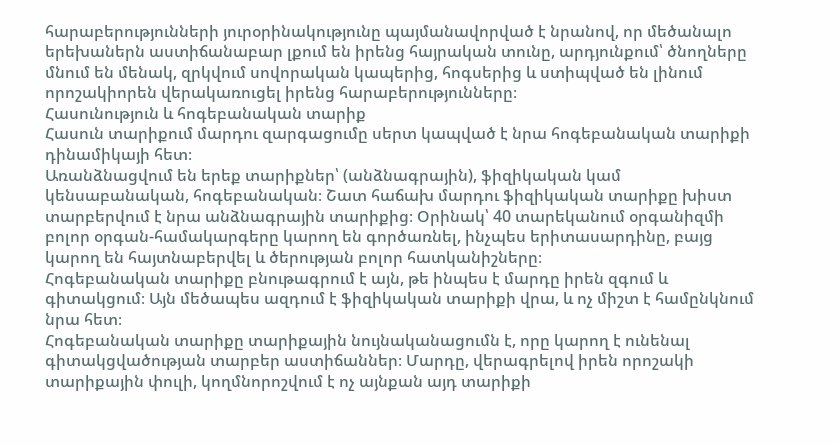հարաբերությունների յուրօրինակությունը պայմանավորված է նրանով, որ մեծանալո երեխաներն աստիճանաբար լքում են իրենց հայրական տունը, արդյունքում՝ ծնողները մնում են մենակ, զրկվում սովորական կապերից, հոգսերից և ստիպված են լինում որոշակիորեն վերակառուցել իրենց հարաբերությունները։
Հասունություն և հոգեբանական տարիք
Հասուն տարիքում մարդու զարգացումը սերտ կապված է նրա հոգեբանական տարիքի դինամիկայի հետ։
Առանձնացվում են երեք տարիքներ՝ (անձնագրային), ֆիզիկական կամ կենսաբանական, հոգեբանական։ Շատ հաճախ մարդու ֆիզիկական տարիքը խիստ տարբերվում է նրա անձնագրային տարիքից։ Օրինակ՝ 40 տարեկանում օրգանիզմի բոլոր օրգան-համակարգերը կարող են գործառնել, ինչպես երիտասարդինը, բայց կարող են հայտնաբերվել և ծերության բոլոր հատկանիշները։
Հոգեբանական տարիքը բնութագրում է այն, թե ինպես է մարդը իրեն զգում և գիտակցում։ Այն մեծապես ազդում է ֆիզիկական տարիքի վրա, և ոչ միշտ է համընկնում նրա հետ։
Հոգեբանական տարիքը տարիքային նույնականացումն է, որը կարող է ունենալ գիտակցվածության տարբեր աստիճաններ։ Մարդը, վերագրելով իրեն որոշակի տարիքային փուլի, կողմնորոշվում է ոչ այնքան այդ տարիքի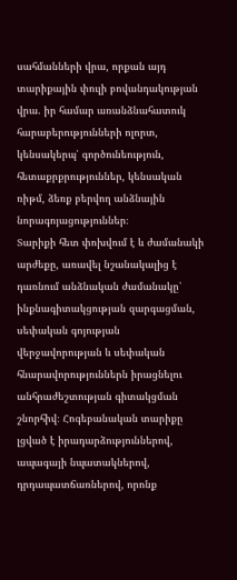սահմանների վրա, որքան այդ տարիքային փուլի բովանդակության վրա. իր համար առանձնահատուկ հարաբերությունների ոլորտ, կենսակերպ՝ գործունեություն, հետաքրքրություններ, կենսական ռիթմ, ձեռք բերվող անձնային նորագոյացություններ։
Տարիքի հետ փոխվում է և ժամանակի արժեքը, առավել նշանակալից է դառնում անձնական ժամանակը՝ ինքնագիտակցության զարգացման, սեփական գոյության վերջավորության և սեփական հնարավորություններն իրացնելու անհրաժեշտության գիտակցման շնորհիվ։ Հոգեբանական տարիքը լցված է իրադարձություններով, ապագայի նպատակներով, դրդապատճառներով, որոնք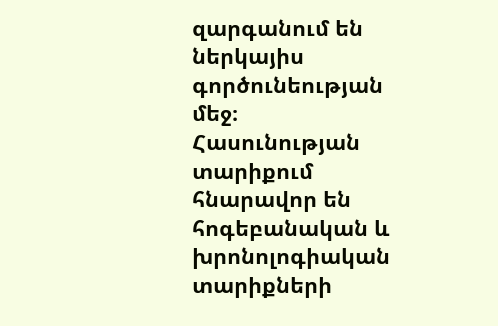զարգանում են ներկայիս գործունեության մեջ։
Հասունության տարիքում հնարավոր են հոգեբանական և խրոնոլոգիական տարիքների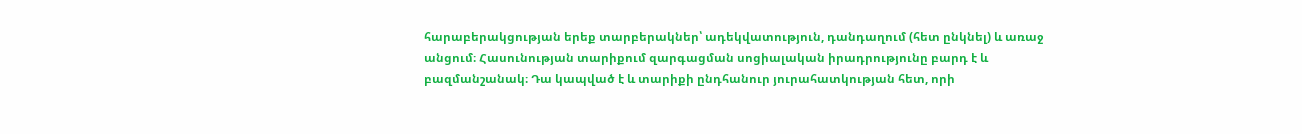հարաբերակցության երեք տարբերակներ՝ ադեկվատություն, դանդաղում (հետ ընկնել) և առաջ անցում։ Հասունության տարիքում զարգացման սոցիալական իրադրությունը բարդ է և բազմանշանակ։ Դա կապված է և տարիքի ընդհանուր յուրահատկության հետ, որի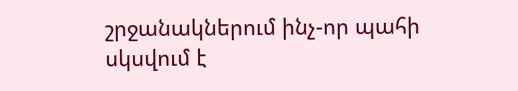շրջանակներում ինչ-որ պահի սկսվում է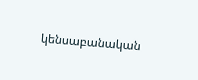կենսաբանական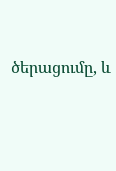ծերացումը, և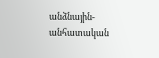անձնային-անհատական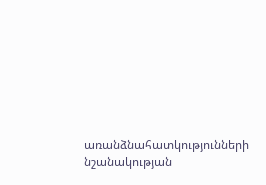առանձնահատկությունների նշանակության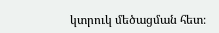կտրուկ մեծացման հետ։